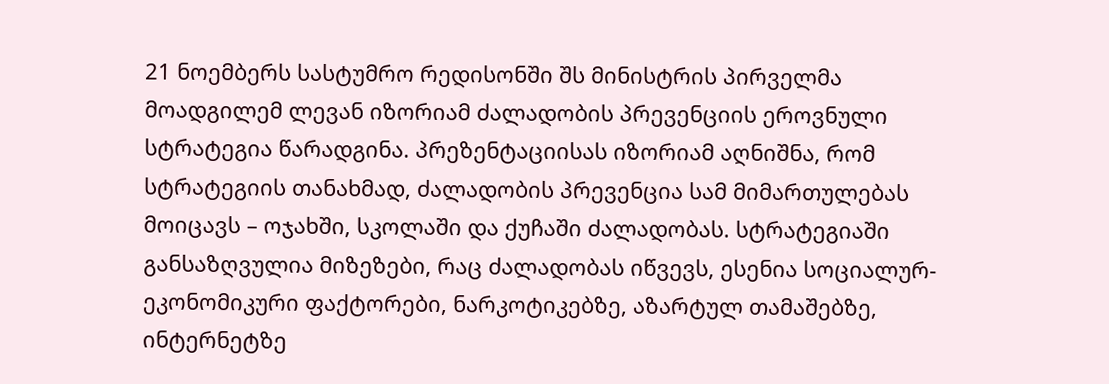21 ნოემბერს სასტუმრო რედისონში შს მინისტრის პირველმა მოადგილემ ლევან იზორიამ ძალადობის პრევენციის ეროვნული სტრატეგია წარადგინა. პრეზენტაციისას იზორიამ აღნიშნა, რომ სტრატეგიის თანახმად, ძალადობის პრევენცია სამ მიმართულებას მოიცავს – ოჯახში, სკოლაში და ქუჩაში ძალადობას. სტრატეგიაში განსაზღვულია მიზეზები, რაც ძალადობას იწვევს, ესენია სოციალურ-ეკონომიკური ფაქტორები, ნარკოტიკებზე, აზარტულ თამაშებზე, ინტერნეტზე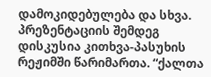დამოკიდებულება და სხვა.
პრეზენტაციის შემდეგ დისკუსია კითხვა-პასუხის რეჟიმში წარიმართა. “ქალთა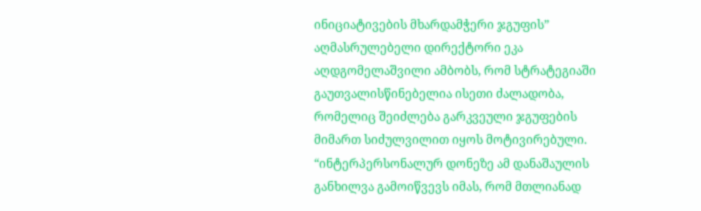ინიციატივების მხარდამჭერი ჯგუფის” აღმასრულებელი დირექტორი ეკა აღდგომელაშვილი ამბობს, რომ სტრატეგიაში გაუთვალისწინებელია ისეთი ძალადობა, რომელიც შეიძლება გარკვეული ჯგუფების მიმართ სიძულვილით იყოს მოტივირებული.
“ინტერპერსონალურ დონეზე ამ დანაშაულის განხილვა გამოიწვევს იმას, რომ მთლიანად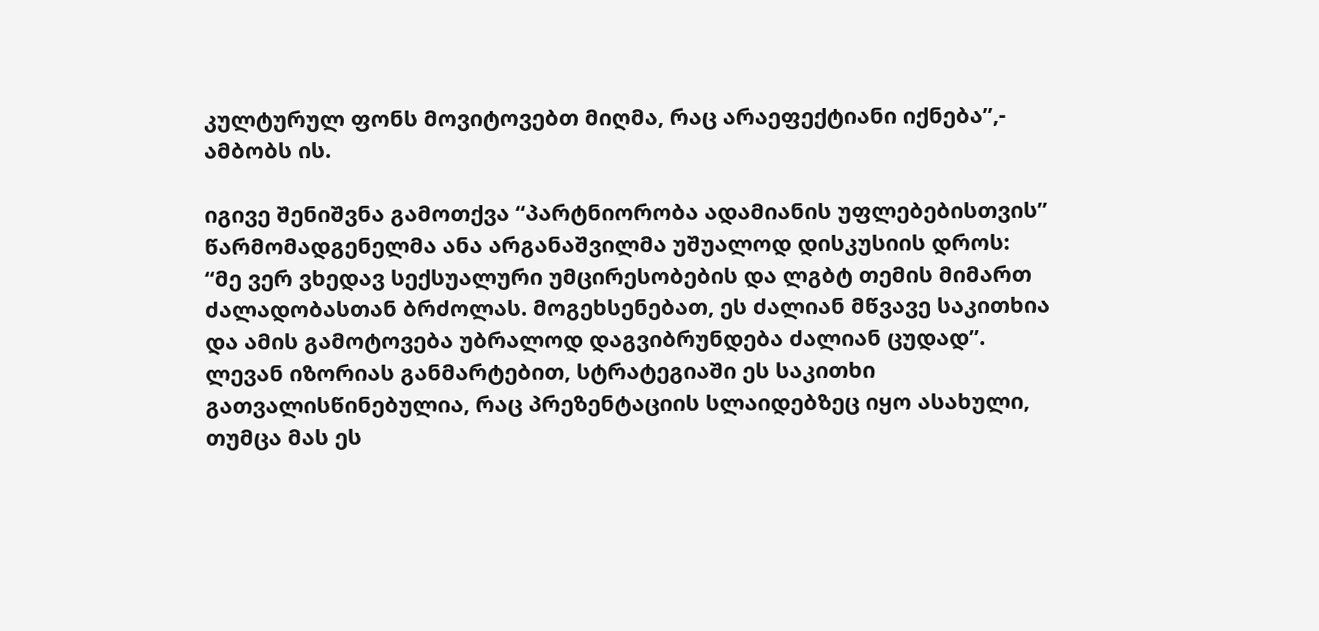კულტურულ ფონს მოვიტოვებთ მიღმა, რაც არაეფექტიანი იქნება”,- ამბობს ის.

იგივე შენიშვნა გამოთქვა “პარტნიორობა ადამიანის უფლებებისთვის” წარმომადგენელმა ანა არგანაშვილმა უშუალოდ დისკუსიის დროს:
“მე ვერ ვხედავ სექსუალური უმცირესობების და ლგბტ თემის მიმართ ძალადობასთან ბრძოლას. მოგეხსენებათ, ეს ძალიან მწვავე საკითხია და ამის გამოტოვება უბრალოდ დაგვიბრუნდება ძალიან ცუდად”.
ლევან იზორიას განმარტებით, სტრატეგიაში ეს საკითხი გათვალისწინებულია, რაც პრეზენტაციის სლაიდებზეც იყო ასახული, თუმცა მას ეს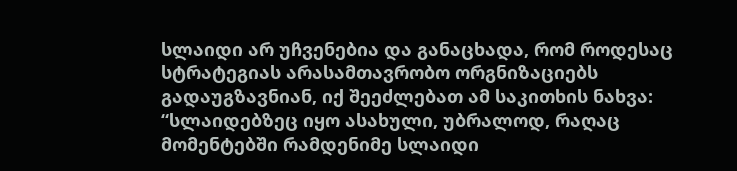სლაიდი არ უჩვენებია და განაცხადა, რომ როდესაც სტრატეგიას არასამთავრობო ორგნიზაციებს გადაუგზავნიან, იქ შეეძლებათ ამ საკითხის ნახვა:
“სლაიდებზეც იყო ასახული, უბრალოდ, რაღაც მომენტებში რამდენიმე სლაიდი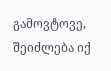გამოვტოვე, შეიძლება იქ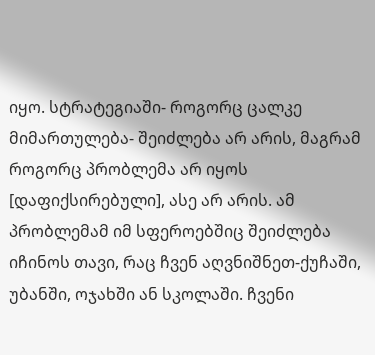იყო. სტრატეგიაში- როგორც ცალკე მიმართულება- შეიძლება არ არის, მაგრამ როგორც პრობლემა არ იყოს [დაფიქსირებული], ასე არ არის. ამ პრობლემამ იმ სფეროებშიც შეიძლება იჩინოს თავი, რაც ჩვენ აღვნიშნეთ-ქუჩაში, უბანში, ოჯახში ან სკოლაში. ჩვენი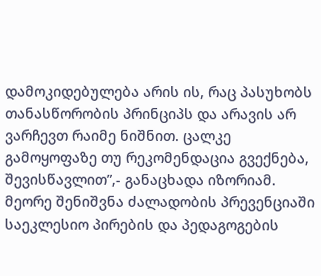დამოკიდებულება არის ის, რაც პასუხობს თანასწორობის პრინციპს და არავის არ ვარჩევთ რაიმე ნიშნით. ცალკე გამოყოფაზე თუ რეკომენდაცია გვექნება, შევისწავლით”,- განაცხადა იზორიამ.
მეორე შენიშვნა ძალადობის პრევენციაში საეკლესიო პირების და პედაგოგების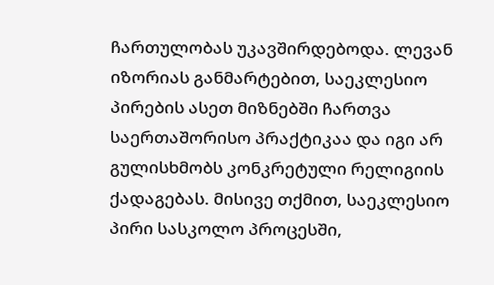ჩართულობას უკავშირდებოდა. ლევან იზორიას განმარტებით, საეკლესიო პირების ასეთ მიზნებში ჩართვა საერთაშორისო პრაქტიკაა და იგი არ გულისხმობს კონკრეტული რელიგიის ქადაგებას. მისივე თქმით, საეკლესიო პირი სასკოლო პროცესში,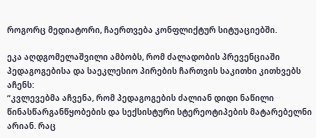როგორც მედიატორი, ჩაერთვება კონფლიქტურ სიტუაციებში.

ეკა აღდგომელაშვილი ამბობს, რომ ძალადობის პრევენციაში პედაგოგებისა და საეკლესიო პირების ჩართვის საკითხი კითხვებს აჩენს:
“კვლევებმა აჩვენა, რომ პედაგოგების ძალიან დიდი ნაწილი წინასწარგანწყობების და სექსისტური სტერეოტიპების მატარებელნი არიან. რაც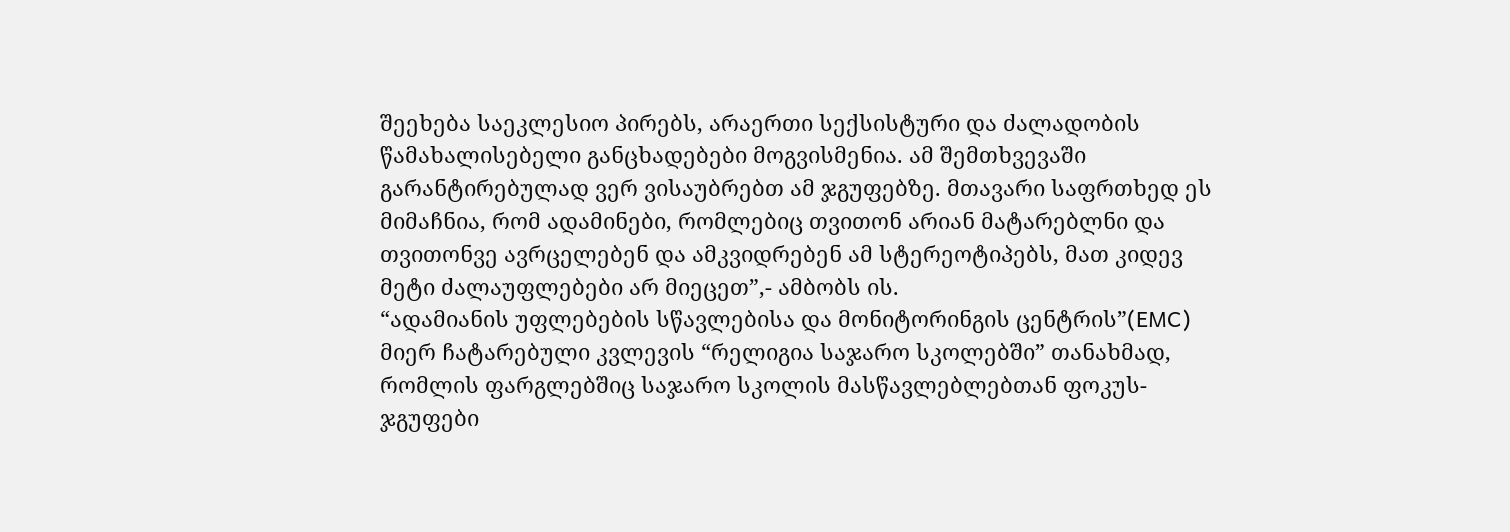შეეხება საეკლესიო პირებს, არაერთი სექსისტური და ძალადობის წამახალისებელი განცხადებები მოგვისმენია. ამ შემთხვევაში გარანტირებულად ვერ ვისაუბრებთ ამ ჯგუფებზე. მთავარი საფრთხედ ეს მიმაჩნია, რომ ადამინები, რომლებიც თვითონ არიან მატარებლნი და თვითონვე ავრცელებენ და ამკვიდრებენ ამ სტერეოტიპებს, მათ კიდევ მეტი ძალაუფლებები არ მიეცეთ”,- ამბობს ის.
“ადამიანის უფლებების სწავლებისა და მონიტორინგის ცენტრის”(EMC) მიერ ჩატარებული კვლევის “რელიგია საჯარო სკოლებში” თანახმად, რომლის ფარგლებშიც საჯარო სკოლის მასწავლებლებთან ფოკუს-ჯგუფები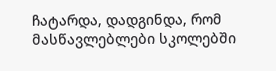ჩატარდა, დადგინდა, რომ მასწავლებლები სკოლებში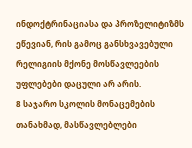ინდოქტრინაციასა და პროზელიტიზმს ეწევიან, რის გამოც განსხვავებული რელიგიის მქონე მოსწავლეების უფლებები დაცული არ არის.
8 საჯარო სკოლის მონაცემების თანახმად, მასწავლებლები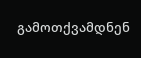გამოთქვამდნენ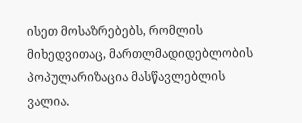ისეთ მოსაზრებებს, რომლის მიხედვითაც, მართლმადიდებლობის პოპულარიზაცია მასწავლებლის ვალია.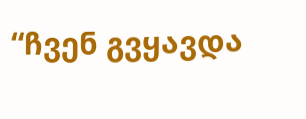“ჩვენ გვყავდა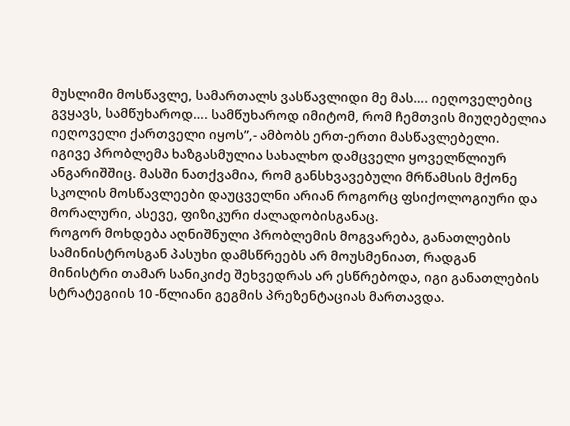მუსლიმი მოსწავლე, სამართალს ვასწავლიდი მე მას…. იეღოველებიც გვყავს, სამწუხაროდ…. სამწუხაროდ იმიტომ, რომ ჩემთვის მიუღებელია იეღოველი ქართველი იყოს”,- ამბობს ერთ-ერთი მასწავლებელი.
იგივე პრობლემა ხაზგასმულია სახალხო დამცველი ყოველწლიურ ანგარიშშიც. მასში ნათქვამია, რომ განსხვავებული მრწამსის მქონე სკოლის მოსწავლეები დაუცველნი არიან როგორც ფსიქოლოგიური და მორალური, ასევე, ფიზიკური ძალადობისგანაც.
როგორ მოხდება აღნიშნული პრობლემის მოგვარება, განათლების სამინისტროსგან პასუხი დამსწრეებს არ მოუსმენიათ, რადგან მინისტრი თამარ სანიკიძე შეხვედრას არ ესწრებოდა, იგი განათლების სტრატეგიის 10 -წლიანი გეგმის პრეზენტაციას მართავდა.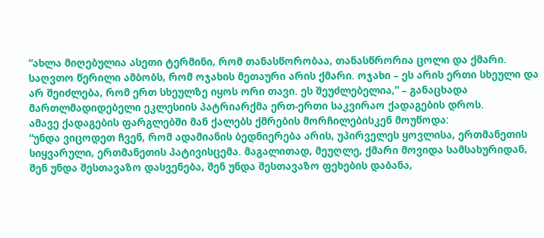“ახლა მიღებულია ასეთი ტერმინი, რომ თანასწორობაა, თანასწრორია ცოლი და ქმარი. საღვთო წერილი ამბობს, რომ ოჯახის მეთაური არის ქმარი. ოჯახი – ეს არის ერთი სხეული და არ შეიძლება, რომ ერთ სხეულზე იყოს ორი თავი. ეს შეუძლებელია,” – განაცხადა მართლმადიდებელი ეკლესიის პატრიარქმა ერთ-ერთი საკვირაო ქადაგების დროს.
ამავე ქადაგების ფარგლებში მან ქალებს ქმრების მორჩილებისკენ მოუწოდა:
“უნდა ვიცოდეთ ჩვენ, რომ ადამიანის ბედნიერება არის, უპირველეს ყოვლისა, ერთმანეთის სიყვარული, ერთმანეთის პატივისცემა. მაგალითად, მეუღლე, ქმარი მოვიდა სამსახურიდან, შენ უნდა შესთავაზო დასვენება, შენ უნდა შესთავაზო ფეხების დაბანა,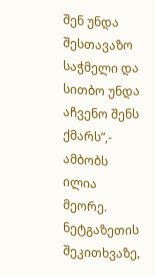შენ უნდა შესთავაზო საჭმელი და სითბო უნდა აჩვენო შენს ქმარს”,- ამბობს ილია მეორე.
ნეტგაზეთის შეკითხვაზე,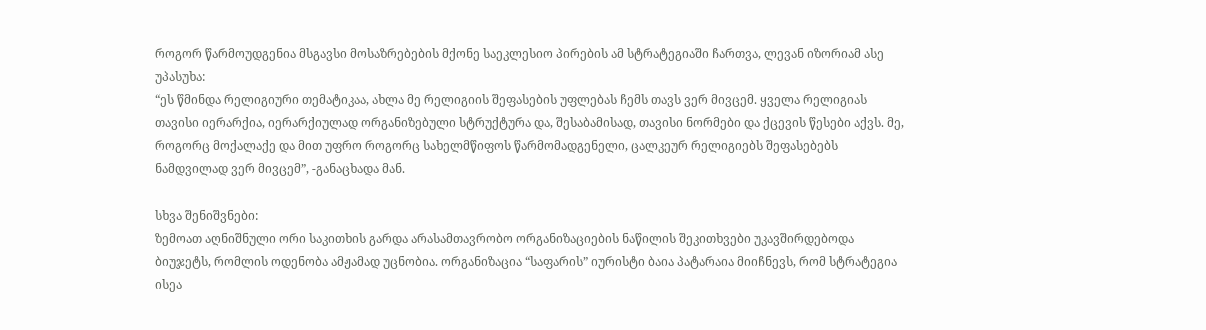როგორ წარმოუდგენია მსგავსი მოსაზრებების მქონე საეკლესიო პირების ამ სტრატეგიაში ჩართვა, ლევან იზორიამ ასე უპასუხა:
“ეს წმინდა რელიგიური თემატიკაა, ახლა მე რელიგიის შეფასების უფლებას ჩემს თავს ვერ მივცემ. ყველა რელიგიას თავისი იერარქია, იერარქიულად ორგანიზებული სტრუქტურა და, შესაბამისად, თავისი ნორმები და ქცევის წესები აქვს. მე, როგორც მოქალაქე და მით უფრო როგორც სახელმწიფოს წარმომადგენელი, ცალკეურ რელიგიებს შეფასებებს ნამდვილად ვერ მივცემ”, -განაცხადა მან.

სხვა შენიშვნები:
ზემოათ აღნიშნული ორი საკითხის გარდა არასამთავრობო ორგანიზაციების ნაწილის შეკითხვები უკავშირდებოდა ბიუჯეტს, რომლის ოდენობა ამჟამად უცნობია. ორგანიზაცია “საფარის” იურისტი ბაია პატარაია მიიჩნევს, რომ სტრატეგია ისეა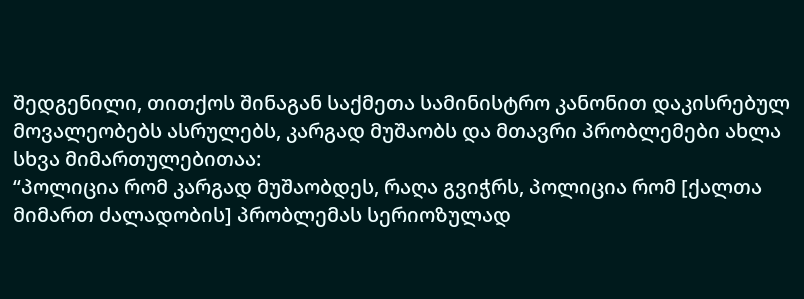შედგენილი, თითქოს შინაგან საქმეთა სამინისტრო კანონით დაკისრებულ მოვალეობებს ასრულებს, კარგად მუშაობს და მთავრი პრობლემები ახლა სხვა მიმართულებითაა:
“პოლიცია რომ კარგად მუშაობდეს, რაღა გვიჭრს, პოლიცია რომ [ქალთა მიმართ ძალადობის] პრობლემას სერიოზულად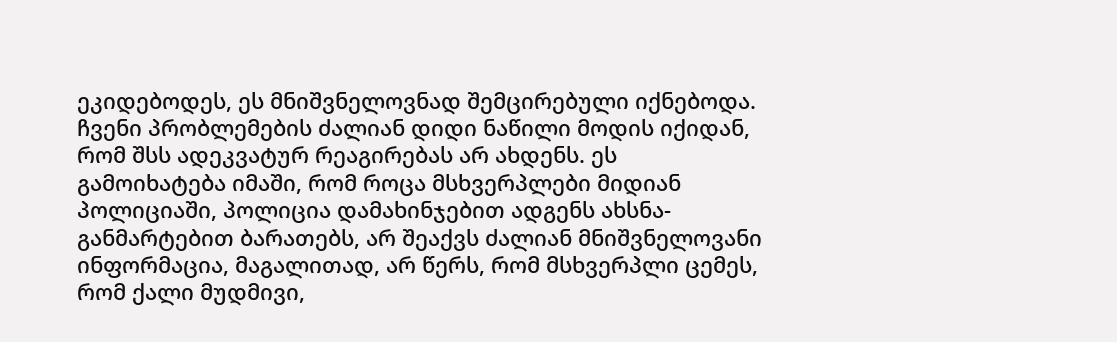ეკიდებოდეს, ეს მნიშვნელოვნად შემცირებული იქნებოდა. ჩვენი პრობლემების ძალიან დიდი ნაწილი მოდის იქიდან, რომ შსს ადეკვატურ რეაგირებას არ ახდენს. ეს გამოიხატება იმაში, რომ როცა მსხვერპლები მიდიან პოლიციაში, პოლიცია დამახინჯებით ადგენს ახსნა-განმარტებით ბარათებს, არ შეაქვს ძალიან მნიშვნელოვანი ინფორმაცია, მაგალითად, არ წერს, რომ მსხვერპლი ცემეს, რომ ქალი მუდმივი,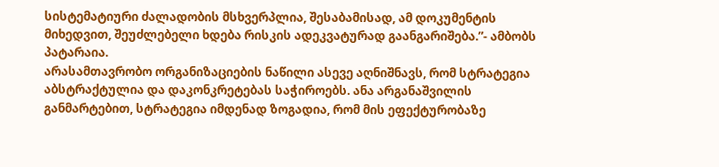სისტემატიური ძალადობის მსხვერპლია, შესაბამისად, ამ დოკუმენტის მიხედვით, შეუძლებელი ხდება რისკის ადეკვატურად გაანგარიშება.”- ამბობს პატარაია.
არასამთავრობო ორგანიზაციების ნაწილი ასევე აღნიშნავს, რომ სტრატეგია აბსტრაქტულია და დაკონკრეტებას საჭიროებს. ანა არგანაშვილის განმარტებით, სტრატეგია იმდენად ზოგადია, რომ მის ეფექტურობაზე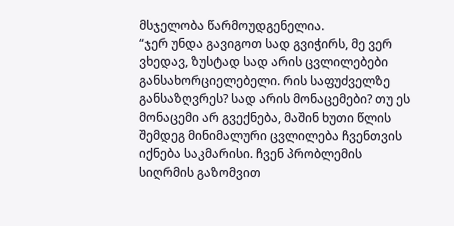მსჯელობა წარმოუდგენელია.
“ჯერ უნდა გავიგოთ სად გვიჭირს, მე ვერ ვხედავ, ზუსტად სად არის ცვლილებები განსახორციელებელი. რის საფუძველზე განსაზღვრეს? სად არის მონაცემები? თუ ეს მონაცემი არ გვექნება, მაშინ ხუთი წლის შემდეგ მინიმალური ცვლილება ჩვენთვის იქნება საკმარისი. ჩვენ პრობლემის სიღრმის გაზომვით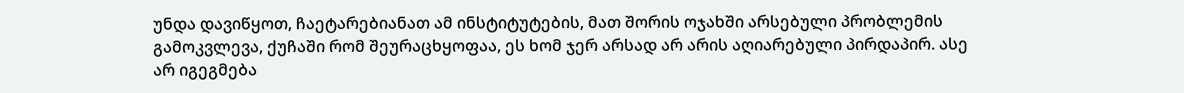უნდა დავიწყოთ, ჩაეტარებიანათ ამ ინსტიტუტების, მათ შორის ოჯახში არსებული პრობლემის გამოკვლევა, ქუჩაში რომ შეურაცხყოფაა, ეს ხომ ჯერ არსად არ არის აღიარებული პირდაპირ. ასე არ იგეგმება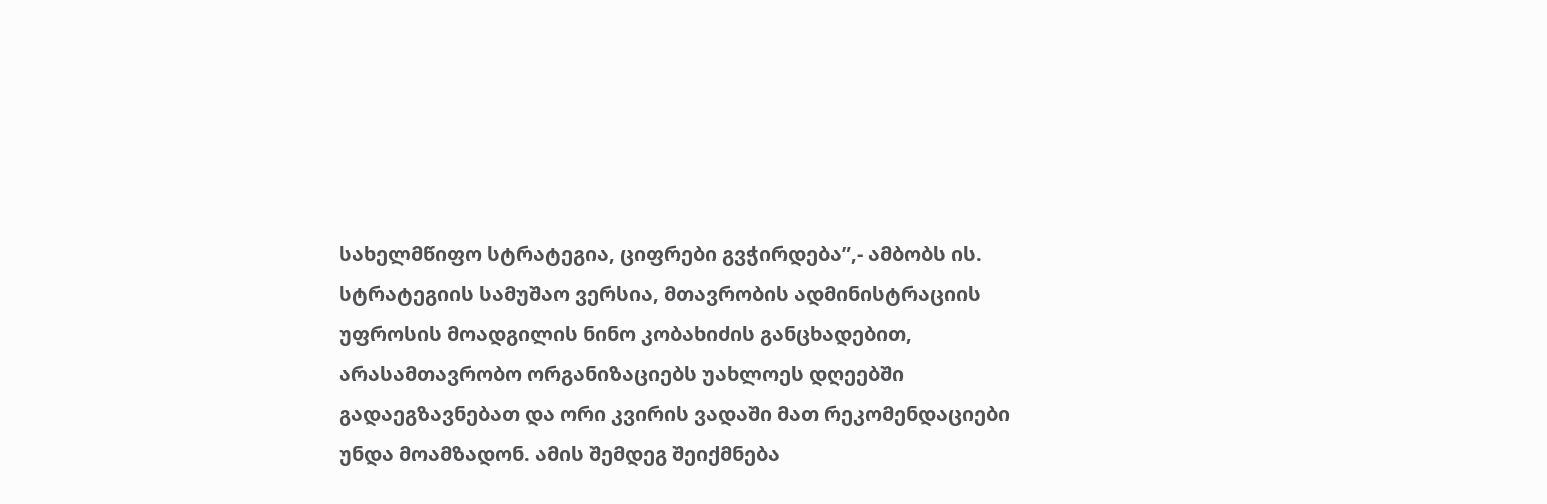სახელმწიფო სტრატეგია, ციფრები გვჭირდება”,- ამბობს ის.
სტრატეგიის სამუშაო ვერსია, მთავრობის ადმინისტრაციის უფროსის მოადგილის ნინო კობახიძის განცხადებით, არასამთავრობო ორგანიზაციებს უახლოეს დღეებში გადაეგზავნებათ და ორი კვირის ვადაში მათ რეკომენდაციები უნდა მოამზადონ. ამის შემდეგ შეიქმნება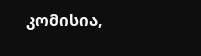კომისია,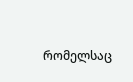რომელსაც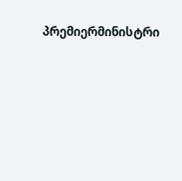პრემიერმინისტრი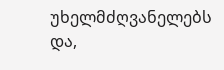უხელმძღვანელებს და,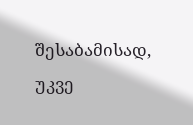შესაბამისად, უკვე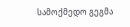სამოქმედო გეგმა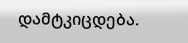დამტკიცდება.